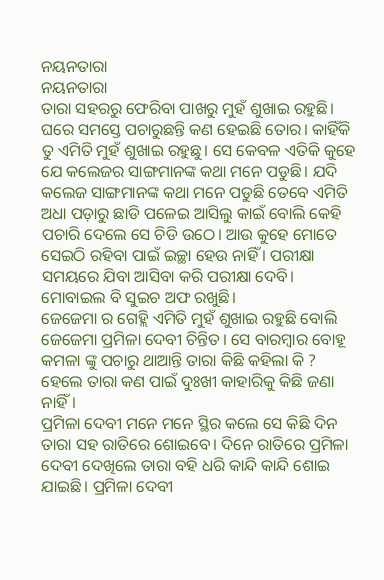ନୟନତାରା
ନୟନତାରା
ତାରା ସହରରୁ ଫେରିବା ପାଖରୁ ମୁହଁ ଶୁଖାଇ ରହୁଛି। ଘରେ ସମସ୍ତେ ପଚାରୁଛନ୍ତି କଣ ହେଇଛି ତୋର। କାହିଁକି ତୁ ଏମିତି ମୁହଁ ଶୁଖାଇ ରହୁଛୁ। ସେ କେବଳ ଏତିକି କୁହେ ଯେ କଲେଜର ସାଙ୍ଗମାନଙ୍କ କଥା ମନେ ପଡୁଛି। ଯଦି କଲେଜ ସାଙ୍ଗମାନଙ୍କ କଥା ମନେ ପଡୁଛି ତେବେ ଏମିତି ଅଧା ପଡ଼ାରୁ ଛାଡି ପଳେଇ ଆସିଲୁ କାଇଁ ବୋଲି କେହି ପଚାରି ଦେଲେ ସେ ଚିଡି ଉଠେ। ଆଉ କୁହେ ମୋତେ ସେଇଠି ରହିବା ପାଇଁ ଇଚ୍ଛା ହେଉ ନାହିଁ । ପରୀକ୍ଷା ସମୟରେ ଯିବା ଆସିବା କରି ପରୀକ୍ଷା ଦେବି। ମୋବାଇଲ ବି ସୁଇଚ ଅଫ ରଖୁଛି।
ଜେଜେମା ର ଗେହ୍ଲି ଏମିତି ମୁହଁ ଶୁଖାଇ ରହୁଛି ବୋଲି ଜେଜେମା ପ୍ରମିଳା ଦେବୀ ଚିନ୍ତିତ। ସେ ବାରମ୍ବାର ବୋହୂ କମଳା ଙ୍କୁ ପଚାରୁ ଥାଆନ୍ତି ତାରା କିଛି କହିଲା କି ? ହେଲେ ତାରା କଣ ପାଇଁ ଦୁଃଖୀ କାହାରିକୁ କିଛି ଜଣା ନାହିଁ।
ପ୍ରମିଳା ଦେବୀ ମନେ ମନେ ସ୍ଥିର କଲେ ସେ କିଛି ଦିନ ତାରା ସହ ରାତିରେ ଶୋଇବେ। ଦିନେ ରାତିରେ ପ୍ରମିଳା ଦେବୀ ଦେଖିଲେ ତାରା ବହି ଧରି କାନ୍ଦି କାନ୍ଦି ଶୋଇ ଯାଇଛି। ପ୍ରମିଳା ଦେବୀ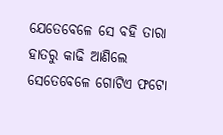ଯେତେବେଳେ ସେ ବହି ତାରା ହାତରୁ କାଢି ଆଣିଲେ ସେତେବେଳେ ଗୋଟିଏ ଫଟୋ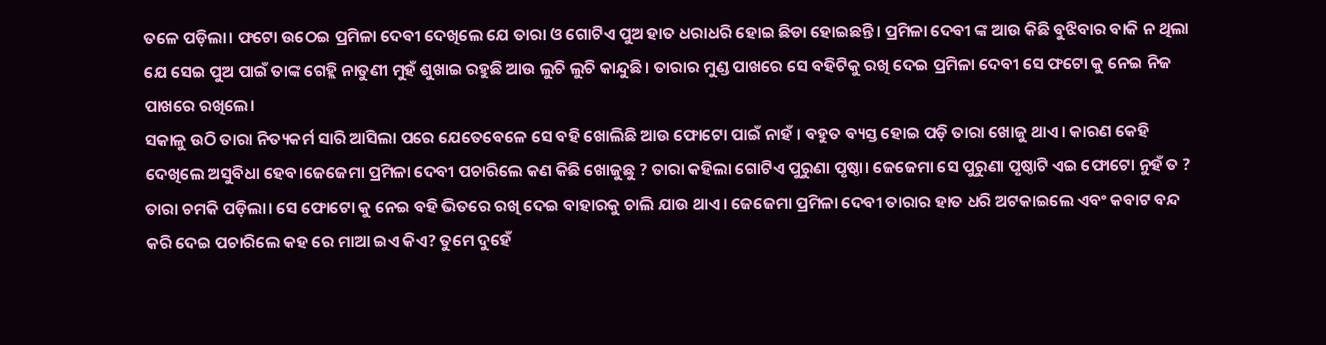ତଳେ ପଡ଼ିଲା। ଫଟୋ ଉଠେଇ ପ୍ରମିଳା ଦେବୀ ଦେଖିଲେ ଯେ ତାରା ଓ ଗୋଟିଏ ପୁଅ ହାତ ଧରାଧରି ହୋଇ ଛିଡା ହୋଇଛନ୍ତି। ପ୍ରମିଳା ଦେବୀ ଙ୍କ ଆଉ କିଛି ବୁଝିବାର ବାକି ନ ଥିଲା ଯେ ସେଇ ପୁଅ ପାଇଁ ତାଙ୍କ ଗେହ୍ଲି ନାତୁଣୀ ମୁହଁ ଶୁଖାଇ ରହୁଛି ଆଉ ଲୁଚି ଲୁଚି କାନ୍ଦୁଛି। ତାରାର ମୁଣ୍ଡ ପାଖରେ ସେ ବହିଟିକୁ ରଖି ଦେଇ ପ୍ରମିଳା ଦେବୀ ସେ ଫଟୋ କୁ ନେଇ ନିଜ ପାଖରେ ରଖିଲେ।
ସକାଳୁ ଉଠି ତାରା ନିତ୍ୟକର୍ମ ସାରି ଆସିଲା ପରେ ଯେତେବେଳେ ସେ ବହି ଖୋଲିଛି ଆଉ ଫୋଟୋ ପାଇଁ ନାହଁ । ବହୁତ ବ୍ୟସ୍ତ ହୋଇ ପଡ଼ି ତାରା ଖୋଜୁ ଥାଏ। କାରଣ କେହି ଦେଖିଲେ ଅସୁବିଧା ହେବ।ଜେଜେମା ପ୍ରମିଳା ଦେବୀ ପଚାରିଲେ କଣ କିଛି ଖୋଜୁଛୁ ? ତାରା କହିଲା ଗୋଟିଏ ପୁରୁଣା ପୃଷ୍ଠା। ଜେଜେମା ସେ ପୁରୁଣା ପୃଷ୍ଠାଟି ଏଇ ଫୋଟୋ ନୁହଁ ତ ?
ତାରା ଚମକି ପଡ଼ିଲା। ସେ ଫୋଟୋ କୁ ନେଇ ବହି ଭିତରେ ରଖି ଦେଇ ବାହାରକୁ ଚାଲି ଯାଉ ଥାଏ। ଜେଜେମା ପ୍ରମିଳା ଦେବୀ ତାରାର ହାତ ଧରି ଅଟକାଇଲେ ଏବଂ କବାଟ ବନ୍ଦ କରି ଦେଇ ପଚାରିଲେ କହ ରେ ମାଆ ଇଏ କିଏ? ତୁମେ ଦୁହେଁ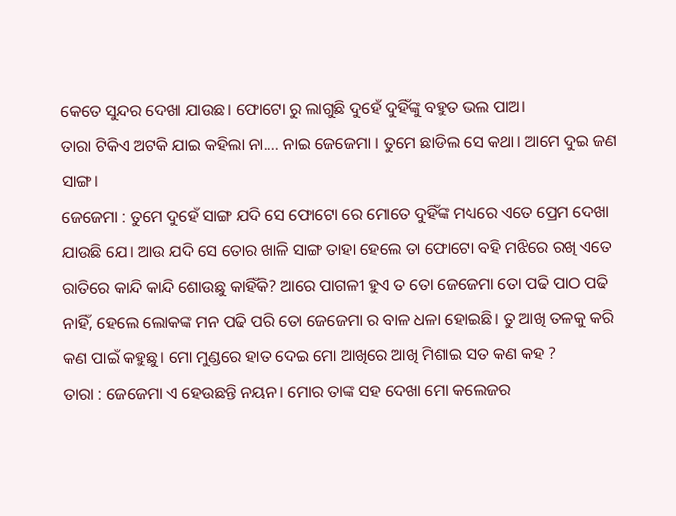କେତେ ସୁନ୍ଦର ଦେଖା ଯାଉଛ। ଫୋଟୋ ରୁ ଲାଗୁଛି ଦୁହେଁ ଦୁହିଁଙ୍କୁ ବହୁତ ଭଲ ପାଅ।
ତାରା ଟିକିଏ ଅଟକି ଯାଇ କହିଲା ନା.... ନାଇ ଜେଜେମା । ତୁମେ ଛାଡିଲ ସେ କଥା। ଆମେ ଦୁଇ ଜଣ ସାଙ୍ଗ।
ଜେଜେମା : ତୁମେ ଦୁହେଁ ସାଙ୍ଗ ଯଦି ସେ ଫୋଟୋ ରେ ମୋତେ ଦୁହିଁଙ୍କ ମଧ୍ୟରେ ଏତେ ପ୍ରେମ ଦେଖା ଯାଉଛି ଯେ। ଆଉ ଯଦି ସେ ତୋର ଖାଳି ସାଙ୍ଗ ତାହା ହେଲେ ତା ଫୋଟୋ ବହି ମଝିରେ ରଖି ଏତେ ରାତିରେ କାନ୍ଦି କାନ୍ଦି ଶୋଉଛୁ କାହିଁକି? ଆରେ ପାଗଳୀ ହୁଏ ତ ତୋ ଜେଜେମା ତୋ ପଢି ପାଠ ପଢି ନାହିଁ, ହେଲେ ଲୋକଙ୍କ ମନ ପଢି ପରି ତୋ ଜେଜେମା ର ବାଳ ଧଳା ହୋଇଛି। ତୁ ଆଖି ତଳକୁ କରି କଣ ପାଇଁ କହୁଛୁ। ମୋ ମୁଣ୍ଡରେ ହାତ ଦେଇ ମୋ ଆଖିରେ ଆଖି ମିଶାଇ ସତ କଣ କହ ?
ତାରା : ଜେଜେମା ଏ ହେଉଛନ୍ତି ନୟନ। ମୋର ତାଙ୍କ ସହ ଦେଖା ମୋ କଲେଜର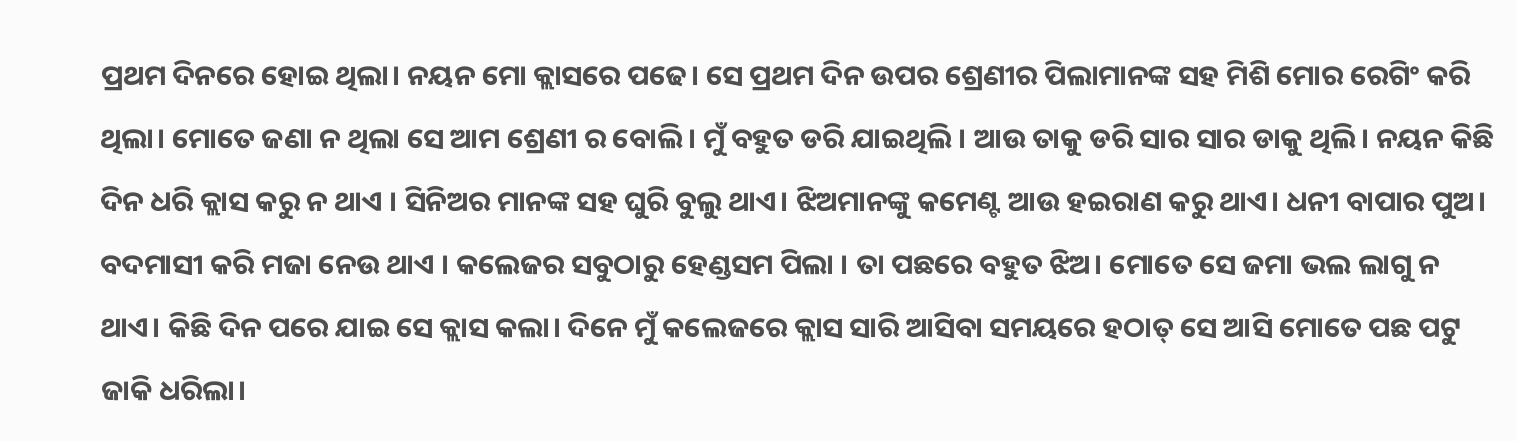ପ୍ରଥମ ଦିନରେ ହୋଇ ଥିଲା। ନୟନ ମୋ କ୍ଲାସରେ ପଢେ। ସେ ପ୍ରଥମ ଦିନ ଉପର ଶ୍ରେଣୀର ପିଲାମାନଙ୍କ ସହ ମିଶି ମୋର ରେଗିଂ କରି ଥିଲା। ମୋତେ ଜଣା ନ ଥିଲା ସେ ଆମ ଶ୍ରେଣୀ ର ବୋଲି। ମୁଁ ବହୁତ ଡରି ଯାଇଥିଲି । ଆଉ ତାକୁ ଡରି ସାର ସାର ଡାକୁ ଥିଲି। ନୟନ କିଛି ଦିନ ଧରି କ୍ଲାସ କରୁ ନ ଥାଏ । ସିନିଅର ମାନଙ୍କ ସହ ଘୁରି ବୁଲୁ ଥାଏ। ଝିଅମାନଙ୍କୁ କମେଣ୍ଟ ଆଉ ହଇରାଣ କରୁ ଥାଏ। ଧନୀ ବାପାର ପୁଅ। ବଦମାସୀ କରି ମଜା ନେଉ ଥାଏ । କଲେଜର ସବୁଠାରୁ ହେଣ୍ଡସମ ପିଲା । ତା ପଛରେ ବହୁତ ଝିଅ। ମୋତେ ସେ ଜମା ଭଲ ଲାଗୁ ନ ଥାଏ। କିଛି ଦିନ ପରେ ଯାଇ ସେ କ୍ଲାସ କଲା। ଦିନେ ମୁଁ କଲେଜରେ କ୍ଲାସ ସାରି ଆସିବା ସମୟରେ ହଠାତ୍ ସେ ଆସି ମୋତେ ପଛ ପଟୁ ଜାକି ଧରିଲା।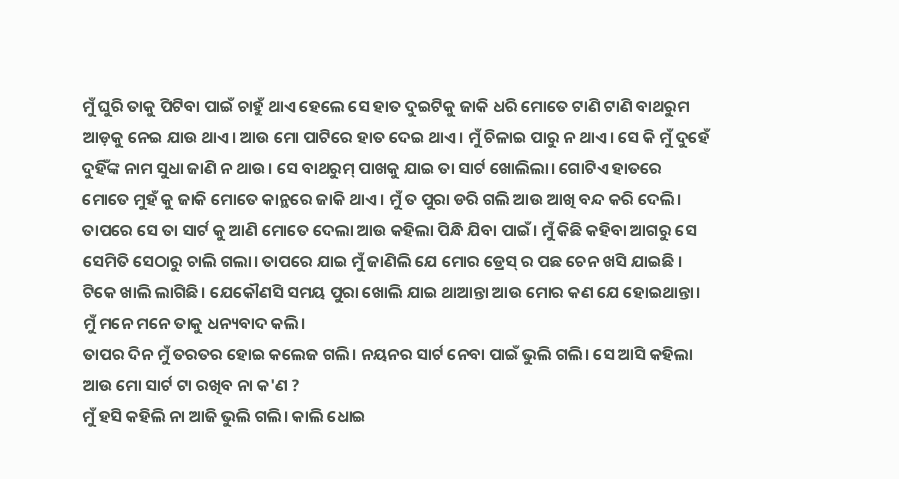ମୁଁ ଘୁରି ତାକୁ ପିଟିବା ପାଇଁ ଚାହୁଁ ଥାଏ ହେଲେ ସେ ହାତ ଦୁଇଟିକୁ ଜାକି ଧରି ମୋତେ ଟାଣି ଟାଣି ବାଥରୁମ ଆଡ଼କୁ ନେଇ ଯାଉ ଥାଏ। ଆଉ ମୋ ପାଟିରେ ହାତ ଦେଇ ଥାଏ। ମୁଁ ଚିଳାଇ ପାରୁ ନ ଥାଏ। ସେ କି ମୁଁ ଦୁହେଁ ଦୁହିଁଙ୍କ ନାମ ସୁଧା ଜାଣି ନ ଥାଉ। ସେ ବାଥରୁମ୍ ପାଖକୁ ଯାଇ ତା ସାର୍ଟ ଖୋଲିଲା। ଗୋଟିଏ ହାତରେ ମୋତେ ମୁହଁ କୁ ଜାକି ମୋତେ କାନ୍ଥରେ ଜାକି ଥାଏ। ମୁଁ ତ ପୁରା ଡରି ଗଲି ଆଉ ଆଖି ବନ୍ଦ କରି ଦେଲି। ତାପରେ ସେ ତା ସାର୍ଟ କୁ ଆଣି ମୋତେ ଦେଲା ଆଉ କହିଲା ପିନ୍ଧି ଯିବା ପାଇଁ। ମୁଁ କିଛି କହିବା ଆଗରୁ ସେ ସେମିତି ସେଠାରୁ ଚାଲି ଗଲା। ତାପରେ ଯାଇ ମୁଁ ଜାଣିଲି ଯେ ମୋର ଡ୍ରେସ୍ ର ପଛ ଚେନ ଖସି ଯାଇଛି । ଟିକେ ଖାଲି ଲାଗିଛି। ଯେକୌଣସି ସମୟ ପୁରା ଖୋଲି ଯାଇ ଥାଆନ୍ତା ଆଉ ମୋର କଣ ଯେ ହୋଇଥାନ୍ତା। ମୁଁ ମନେ ମନେ ତାକୁ ଧନ୍ୟବାଦ କଲି।
ତାପର ଦିନ ମୁଁ ତରତର ହୋଇ କଲେଜ ଗଲି। ନୟନର ସାର୍ଟ ନେବା ପାଇଁ ଭୁଲି ଗଲି। ସେ ଆସି କହିଲା ଆଉ ମୋ ସାର୍ଟ ଟା ରଖିବ ନା କ'ଣ ?
ମୁଁ ହସି କହିଲି ନା ଆଜି ଭୁଲି ଗଲି। କାଲି ଧୋଇ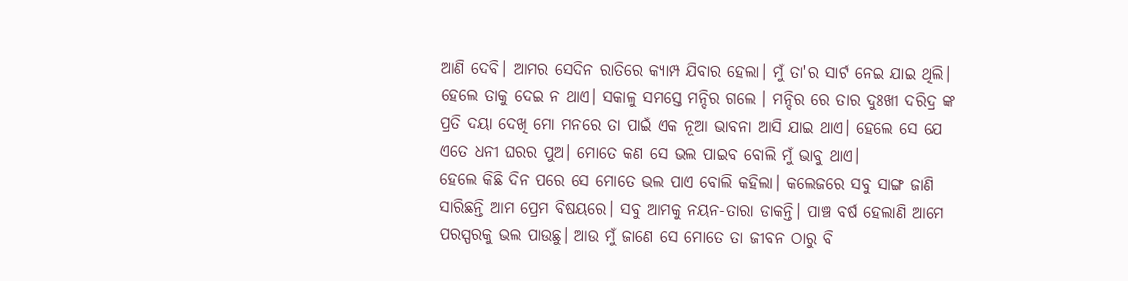ଆଣି ଦେବି। ଆମର ସେଦିନ ରାତିରେ କ୍ୟାମ୍ପ ଯିବାର ହେଲା। ମୁଁ ତା'ର ସାର୍ଟ ନେଇ ଯାଇ ଥିଲି। ହେଲେ ତାକୁ ଦେଇ ନ ଥାଏ। ସକାଳୁ ସମସ୍ତେ ମନ୍ଦିର ଗଲେ । ମନ୍ଦିର ରେ ତାର ଦୁଃଖୀ ଦରିଦ୍ର ଙ୍କ ପ୍ରତି ଦୟା ଦେଖି ମୋ ମନରେ ତା ପାଇଁ ଏକ ନୂଆ ଭାବନା ଆସି ଯାଇ ଥାଏ। ହେଲେ ସେ ଯେ ଏତେ ଧନୀ ଘରର ପୁଅ। ମୋତେ କଣ ସେ ଭଲ ପାଇବ ବୋଲି ମୁଁ ଭାବୁ ଥାଏ।
ହେଲେ କିଛି ଦିନ ପରେ ସେ ମୋତେ ଭଲ ପାଏ ବୋଲି କହିଲା। କଲେଜରେ ସବୁ ସାଙ୍ଗ ଜାଣି ସାରିଛନ୍ତି ଆମ ପ୍ରେମ ବିଷୟରେ। ସବୁ ଆମକୁ ନୟନ-ତାରା ଡାକନ୍ତି। ପାଞ୍ଚ ବର୍ଷ ହେଲାଣି ଆମେ ପରସ୍ପରକୁ ଭଲ ପାଉଛୁ। ଆଉ ମୁଁ ଜାଣେ ସେ ମୋତେ ତା ଜୀବନ ଠାରୁ ବି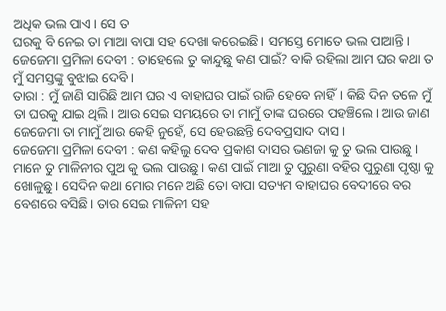ଅଧିକ ଭଲ ପାଏ। ସେ ତ
ଘରକୁ ବି ନେଇ ତା ମାଆ ବାପା ସହ ଦେଖା କରେଇଛି। ସମସ୍ତେ ମୋତେ ଭଲ ପାଆନ୍ତି।
ଜେଜେମା ପ୍ରମିଳା ଦେବୀ : ତାହେଲେ ତୁ କାନ୍ଦୁଛୁ କଣ ପାଇଁ? ବାକି ରହିଲା ଆମ ଘର କଥା ତ ମୁଁ ସମସ୍ତଙ୍କୁ ବୁଝାଇ ଦେବି ।
ତାରା : ମୁଁ ଜାଣି ସାରିଛି ଆମ ଘର ଏ ବାହାଘର ପାଇଁ ରାଜି ହେବେ ନାହିଁ। କିଛି ଦିନ ତଳେ ମୁଁ ତା ଘରକୁ ଯାଇ ଥିଲି। ଆଉ ସେଇ ସମୟରେ ତା ମାମୁଁ ତାଙ୍କ ଘରରେ ପହଞ୍ଚିଲେ। ଆଉ ଜାଣ ଜେଜେମା ତା ମାମୁଁ ଆଉ କେହି ନୁହେଁ, ସେ ହେଉଛନ୍ତି ଦେବପ୍ରସାଦ ଦାସ।
ଜେଜେମା ପ୍ରମିଳା ଦେବୀ : କଣ କହିଲୁ ଦେବ ପ୍ରକାଶ ଦାସର ଭଣଜା କୁ ତୁ ଭଲ ପାଉଛୁ । ମାନେ ତୁ ମାଳିନୀର ପୁଅ କୁ ଭଲ ପାଉଛୁ। କଣ ପାଇଁ ମାଆ ତୁ ପୁରୁଣା ବହିର ପୁରୁଣା ପୃଷ୍ଠା କୁ ଖୋଳୁଛୁ। ସେଦିନ କଥା ମୋର ମନେ ଅଛି ତୋ ବାପା ସତ୍ୟମ ବାହାଘର ବେଦୀରେ ବର ବେଶରେ ବସିଛି। ତାର ସେଇ ମାଳିନୀ ସହ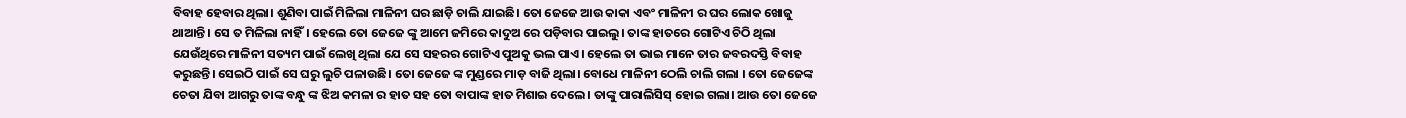ବିବାହ ହେବାର ଥିଲା। ଶୁଣିବା ପାଇଁ ମିଳିଲା ମାଳିନୀ ଘର ଛାଡ଼ି ଚାଲି ଯାଇଛି। ତୋ ଜେଜେ ଆଉ କାକା ଏବଂ ମାଳିନୀ ର ଘର ଲୋକ ଖୋଜୁ ଥାଆନ୍ତି। ସେ ତ ମିଳିଲା ନାହିଁ। ହେଲେ ତୋ ଜେଜେ ଙ୍କୁ ଆମେ ଜମିରେ କାଦୁଅ ରେ ପଡ଼ିବାର ପାଇଲୁ। ତାଙ୍କ ହାତରେ ଗୋଟିଏ ଚିଠି ଥିଲା ଯେଉଁଥିରେ ମାଳିନୀ ସତ୍ୟମ ପାଇଁ ଲେଖି ଥିଲା ଯେ ସେ ସହରର ଗୋଟିଏ ପୁଅକୁ ଭଲ ପାଏ। ହେଲେ ତା ଭାଇ ମାନେ ତାର ଜବରଦସ୍ତି ବିବାହ କରୁଛନ୍ତି। ସେଇଠି ପାଇଁ ସେ ଘରୁ ଲୁଚି ପଳାଉଛି। ତୋ ଜେଜେ ଙ୍କ ମୁଣ୍ଡରେ ମାଡ଼ ବାଜି ଥିଲା। ବୋଧେ ମାଳିନୀ ଠେଲି ଚାଲି ଗଲା । ତୋ ଜେଜେଙ୍କ ଚେତା ଯିବା ଆଗରୁ ତାଙ୍କ ବନ୍ଧୁ ଙ୍କ ଝିଅ କମଳା ର ହାତ ସହ ତୋ ବାପାଙ୍କ ହାତ ମିଶାଇ ଦେଲେ। ତାଙ୍କୁ ପାରାଲିସିସ୍ ହୋଇ ଗଲା। ଆଉ ତୋ ଜେଜେ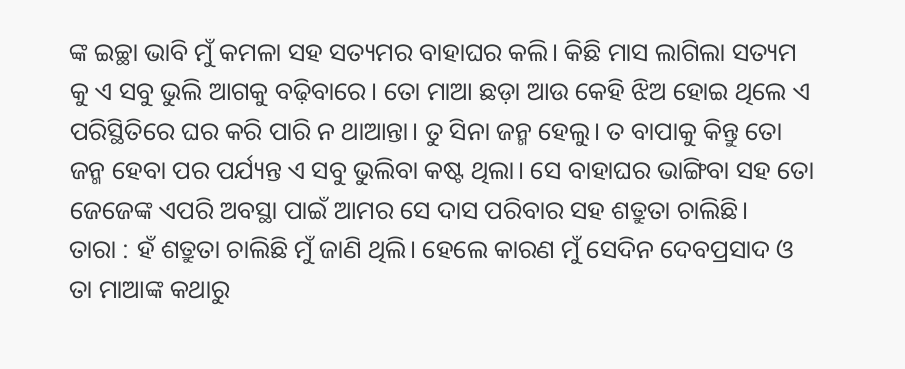ଙ୍କ ଇଚ୍ଛା ଭାବି ମୁଁ କମଳା ସହ ସତ୍ୟମର ବାହାଘର କଲି। କିଛି ମାସ ଲାଗିଲା ସତ୍ୟମ କୁ ଏ ସବୁ ଭୁଲି ଆଗକୁ ବଢ଼ିବାରେ। ତୋ ମାଆ ଛଡ଼ା ଆଉ କେହି ଝିଅ ହୋଇ ଥିଲେ ଏ ପରିସ୍ଥିତିରେ ଘର କରି ପାରି ନ ଥାଆନ୍ତା। ତୁ ସିନା ଜନ୍ମ ହେଲୁ। ତ ବାପାକୁ କିନ୍ତୁ ତୋ ଜନ୍ମ ହେବା ପର ପର୍ଯ୍ୟନ୍ତ ଏ ସବୁ ଭୁଲିବା କଷ୍ଟ ଥିଲା। ସେ ବାହାଘର ଭାଙ୍ଗିବା ସହ ତୋ ଜେଜେଙ୍କ ଏପରି ଅବସ୍ଥା ପାଇଁ ଆମର ସେ ଦାସ ପରିବାର ସହ ଶତ୍ରୁତା ଚାଲିଛି।
ତାରା : ହଁ ଶତ୍ରୁତା ଚାଲିଛି ମୁଁ ଜାଣି ଥିଲି। ହେଲେ କାରଣ ମୁଁ ସେଦିନ ଦେବପ୍ରସାଦ ଓ ତା ମାଆଙ୍କ କଥାରୁ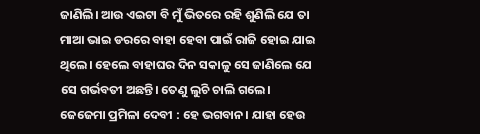ଜାଣିଲି। ଆଉ ଏଇଟା ବି ମୁଁ ଭିତରେ ରହି ଶୁଣିଲି ଯେ ତା ମାଆ ଭାଇ ଡରରେ ବାହା ହେବା ପାଇଁ ରାଜି ହୋଇ ଯାଇ ଥିଲେ। ହେଲେ ବାହାଘର ଦିନ ସକାଳୁ ସେ ଜାଣିଲେ ଯେ ସେ ଗର୍ଭବତୀ ଅଛନ୍ତି। ତେଣୁ ଲୁଚି ଚାଲି ଗଲେ।
ଜେଜେମା ପ୍ରମିଳା ଦେବୀ : ହେ ଭଗବାନ। ଯାହା ହେଉ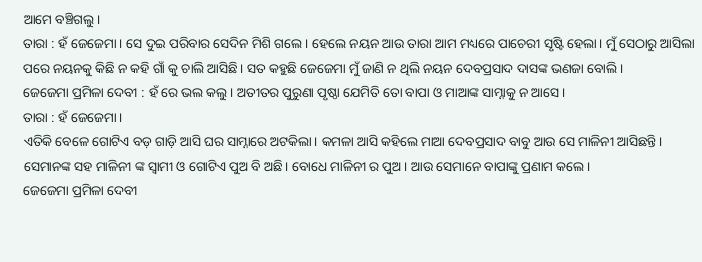ଆମେ ବଞ୍ଚିଗଲୁ।
ତାରା : ହଁ ଜେଜେମା। ସେ ଦୁଇ ପରିବାର ସେଦିନ ମିଶି ଗଲେ। ହେଲେ ନୟନ ଆଉ ତାରା ଆମ ମଧ୍ୟରେ ପାଚେରୀ ସୃଷ୍ଟି ହେଲା। ମୁଁ ସେଠାରୁ ଆସିଲା ପରେ ନୟନକୁ କିଛି ନ କହି ଗାଁ କୁ ଚାଲି ଆସିଛି। ସତ କହୁଛି ଜେଜେମା ମୁଁ ଜାଣି ନ ଥିଲି ନୟନ ଦେବପ୍ରସାଦ ଦାସଙ୍କ ଭଣଜା ବୋଲି।
ଜେଜେମା ପ୍ରମିଳା ଦେବୀ : ହଁ ରେ ଭଲ କଲୁ। ଅତୀତର ପୁରୁଣା ପୃଷ୍ଠା ଯେମିତି ତୋ ବାପା ଓ ମାଆଙ୍କ ସାମ୍ନାକୁ ନ ଆସେ।
ତାରା : ହଁ ଜେଜେମା।
ଏତିକି ବେଳେ ଗୋଟିଏ ବଡ଼ ଗାଡ଼ି ଆସି ଘର ସାମ୍ନାରେ ଅଟକିଲା। କମଳା ଆସି କହିଲେ ମାଆ ଦେବପ୍ରସାଦ ବାବୁ ଆଉ ସେ ମାଳିନୀ ଆସିଛନ୍ତି। ସେମାନଙ୍କ ସହ ମାଳିନୀ ଙ୍କ ସ୍ବାମୀ ଓ ଗୋଟିଏ ପୁଅ ବି ଅଛି। ବୋଧେ ମାଳିନୀ ର ପୁଅ। ଆଉ ସେମାନେ ବାପାଙ୍କୁ ପ୍ରଣାମ କଲେ।
ଜେଜେମା ପ୍ରମିଳା ଦେବୀ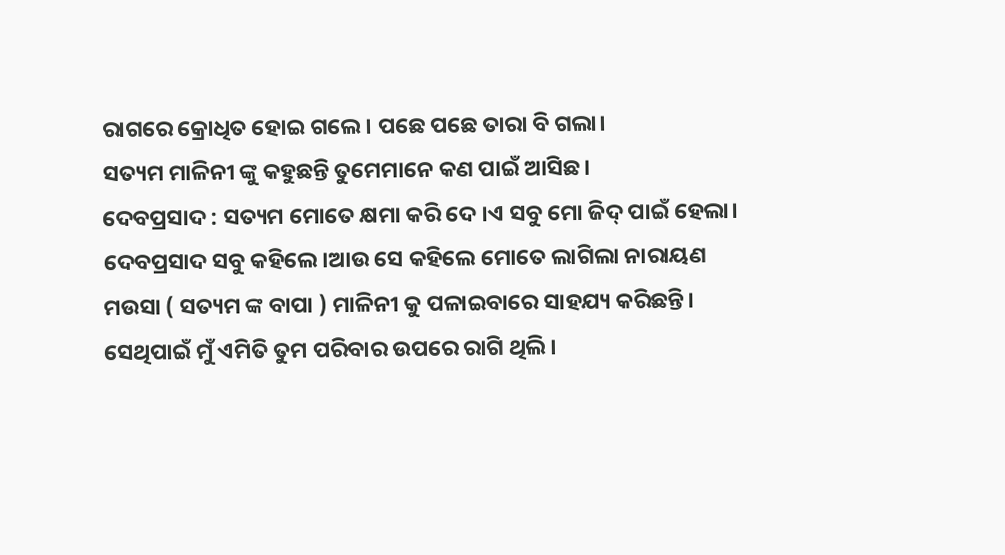ରାଗରେ କ୍ରୋଧିତ ହୋଇ ଗଲେ। ପଛେ ପଛେ ତାରା ବି ଗଲା।
ସତ୍ୟମ ମାଳିନୀ ଙ୍କୁ କହୁଛନ୍ତି ତୁମେମାନେ କଣ ପାଇଁ ଆସିଛ।
ଦେବପ୍ରସାଦ : ସତ୍ୟମ ମୋତେ କ୍ଷମା କରି ଦେ ।ଏ ସବୁ ମୋ ଜିଦ୍ ପାଇଁ ହେଲା।
ଦେବପ୍ରସାଦ ସବୁ କହିଲେ।ଆଉ ସେ କହିଲେ ମୋତେ ଲାଗିଲା ନାରାୟଣ ମଉସା ( ସତ୍ୟମ ଙ୍କ ବାପା ) ମାଳିନୀ କୁ ପଳାଇବାରେ ସାହଯ୍ୟ କରିଛନ୍ତି। ସେଥିପାଇଁ ମୁଁ ଏମିତି ତୁମ ପରିବାର ଉପରେ ରାଗି ଥିଲି।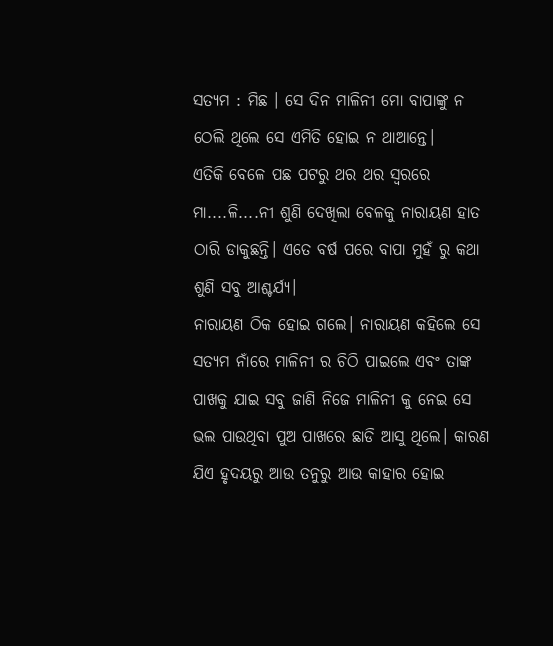ସତ୍ୟମ : ମିଛ । ସେ ଦିନ ମାଳିନୀ ମୋ ବାପାଙ୍କୁ ନ ଠେଲି ଥିଲେ ସେ ଏମିତି ହୋଇ ନ ଥାଆନ୍ତେ।
ଏତିକି ବେଳେ ପଛ ପଟରୁ ଥର ଥର ସ୍ୱରରେ ମା....ଳି....ନୀ ଶୁଣି ଦେଖିଲା ବେଳକୁ ନାରାୟଣ ହାତ ଠାରି ଡାକୁଛନ୍ତି। ଏତେ ବର୍ଷ ପରେ ବାପା ମୁହଁ ରୁ କଥା ଶୁଣି ସବୁ ଆଶ୍ଚର୍ଯ୍ୟ।
ନାରାୟଣ ଠିକ ହୋଇ ଗଲେ। ନାରାୟଣ କହିଲେ ସେ ସତ୍ୟମ ନାଁରେ ମାଳିନୀ ର ଚିଠି ପାଇଲେ ଏବଂ ତାଙ୍କ ପାଖକୁ ଯାଇ ସବୁ ଜାଣି ନିଜେ ମାଳିନୀ କୁ ନେଇ ସେ ଭଲ ପାଉଥିବା ପୁଅ ପାଖରେ ଛାଡି ଆସୁ ଥିଲେ। କାରଣ ଯିଏ ହୃଦୟରୁ ଆଉ ତନୁରୁ ଆଉ କାହାର ହୋଇ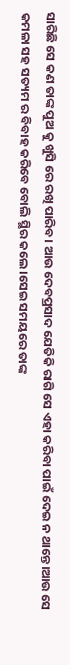ସାରିଛି ସେ କଣ ତାଙ୍କ ପୁଅ କୁ ଖୁସି ରେ ରଖି ପାରିବ। ଆଉ ଦେବପ୍ରସାଦ ଯେତିକି ରାଗି ସେ ଏହା କରିବା ପାଇଁ ଦେଇ ନ ଥାନ୍ତେ।ଆଉ ସେ କମଳା ସହ ସତ୍ୟମ ର ବିବାହ କରିବେ ବୋଲି ସ୍ଥିର କଲେ।ସେଇ ସମୟରେ ତାଙ୍କ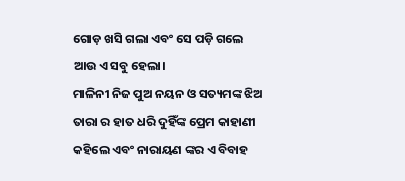ଗୋଡ଼ ଖସି ଗଲା ଏବଂ ସେ ପଡ଼ି ଗଲେ ଆଉ ଏ ସବୁ ହେଲା।
ମାଳିନୀ ନିଜ ପୁଅ ନୟନ ଓ ସତ୍ୟମଙ୍କ ଝିଅ ତାରା ର ହାତ ଧରି ଦୁହିଁଙ୍କ ପ୍ରେମ କାହାଣୀ କହିଲେ ଏବଂ ନାରାୟଣ ଙ୍କର ଏ ବିବାହ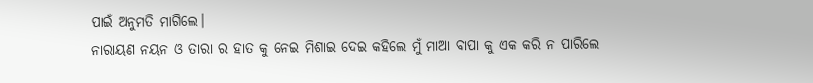ପାଇଁ ଅନୁମତି ମାଗିଲେ।
ନାରାୟଣ ନୟନ ଓ ତାରା ର ହାତ କୁ ନେଇ ମିଶାଇ ଦେଇ କହିଲେ ମୁଁ ମାଆ ବାପା କୁ ଏକ କରି ନ ପାରିଲେ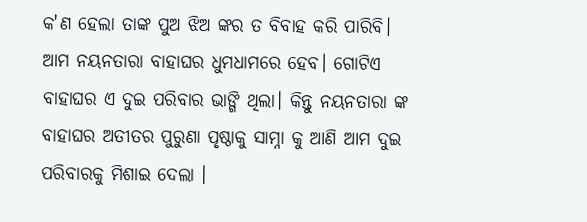କ'ଣ ହେଲା ତାଙ୍କ ପୁଅ ଝିଅ ଙ୍କର ତ ବିବାହ କରି ପାରିବି। ଆମ ନୟନତାରା ବାହାଘର ଧୁମଧାମରେ ହେବ। ଗୋଟିଏ ବାହାଘର ଏ ଦୁଇ ପରିବାର ଭାଙ୍ଗି ଥିଲା। କିନ୍ତୁ ନୟନତାରା ଙ୍କ ବାହାଘର ଅତୀତର ପୁରୁଣା ପୃଷ୍ଠାକୁ ସାମ୍ନା କୁ ଆଣି ଆମ ଦୁଇ ପରିବାରକୁ ମିଶାଇ ଦେଲା ।